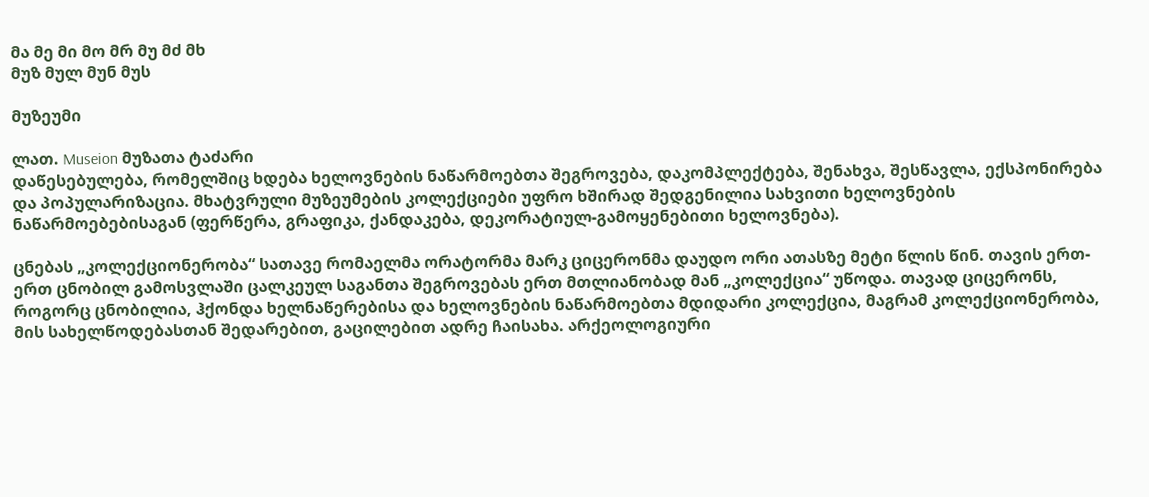მა მე მი მო მრ მუ მძ მხ
მუზ მულ მუნ მუს

მუზეუმი

ლათ. Museion მუზათა ტაძარი
დაწესებულება, რომელშიც ხდება ხელოვნების ნაწარმოებთა შეგროვება, დაკომპლექტება, შენახვა, შესწავლა, ექსპონირება და პოპულარიზაცია. მხატვრული მუზეუმების კოლექციები უფრო ხშირად შედგენილია სახვითი ხელოვნების ნაწარმოებებისაგან (ფერწერა, გრაფიკა, ქანდაკება, დეკორატიულ-გამოყენებითი ხელოვნება).

ცნებას „კოლექციონერობა“ სათავე რომაელმა ორატორმა მარკ ციცერონმა დაუდო ორი ათასზე მეტი წლის წინ. თავის ერთ-ერთ ცნობილ გამოსვლაში ცალკეულ საგანთა შეგროვებას ერთ მთლიანობად მან „კოლექცია“ უწოდა. თავად ციცერონს, როგორც ცნობილია, ჰქონდა ხელნაწერებისა და ხელოვნების ნაწარმოებთა მდიდარი კოლექცია, მაგრამ კოლექციონერობა, მის სახელწოდებასთან შედარებით, გაცილებით ადრე ჩაისახა. არქეოლოგიური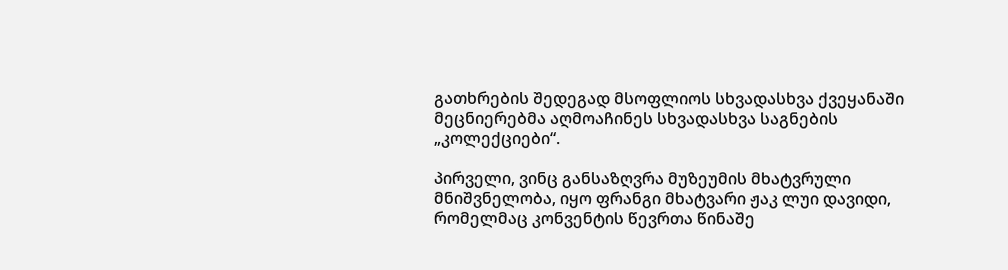გათხრების შედეგად მსოფლიოს სხვადასხვა ქვეყანაში მეცნიერებმა აღმოაჩინეს სხვადასხვა საგნების „კოლექციები“.

პირველი, ვინც განსაზღვრა მუზეუმის მხატვრული მნიშვნელობა, იყო ფრანგი მხატვარი ჟაკ ლუი დავიდი, რომელმაც კონვენტის წევრთა წინაშე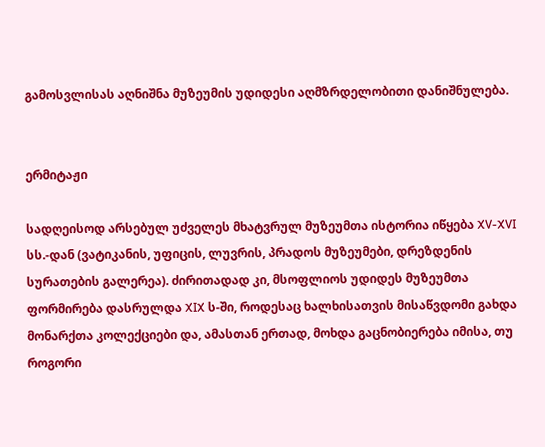გამოსვლისას აღნიშნა მუზეუმის უდიდესი აღმზრდელობითი დანიშნულება.


ერმიტაჟი

სადღეისოდ არსებულ უძველეს მხატვრულ მუზეუმთა ისტორია იწყება XV-XVI სს.-დან (ვატიკანის, უფიცის, ლუვრის, პრადოს მუზეუმები, დრეზდენის სურათების გალერეა). ძირითადად კი, მსოფლიოს უდიდეს მუზეუმთა ფორმირება დასრულდა XIX ს-ში, როდესაც ხალხისათვის მისაწვდომი გახდა მონარქთა კოლექციები და, ამასთან ერთად, მოხდა გაცნობიერება იმისა, თუ როგორი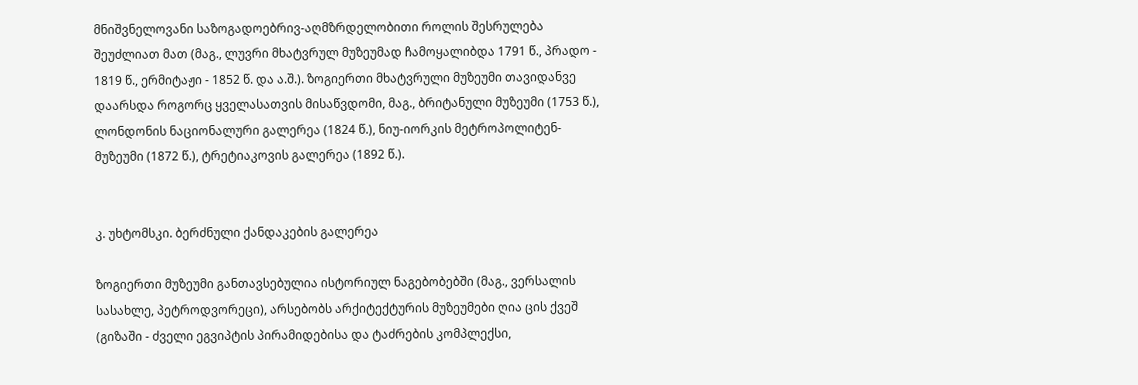მნიშვნელოვანი საზოგადოებრივ-აღმზრდელობითი როლის შესრულება შეუძლიათ მათ (მაგ., ლუვრი მხატვრულ მუზეუმად ჩამოყალიბდა 1791 წ., პრადო - 1819 წ., ერმიტაჟი - 1852 წ. და ა.შ.). ზოგიერთი მხატვრული მუზეუმი თავიდანვე დაარსდა როგორც ყველასათვის მისაწვდომი, მაგ., ბრიტანული მუზეუმი (1753 წ.), ლონდონის ნაციონალური გალერეა (1824 წ.), ნიუ-იორკის მეტროპოლიტენ-მუზეუმი (1872 წ.), ტრეტიაკოვის გალერეა (1892 წ.).


კ. უხტომსკი. ბერძნული ქანდაკების გალერეა

ზოგიერთი მუზეუმი განთავსებულია ისტორიულ ნაგებობებში (მაგ., ვერსალის სასახლე, პეტროდვორეცი), არსებობს არქიტექტურის მუზეუმები ღია ცის ქვეშ (გიზაში - ძველი ეგვიპტის პირამიდებისა და ტაძრების კომპლექსი,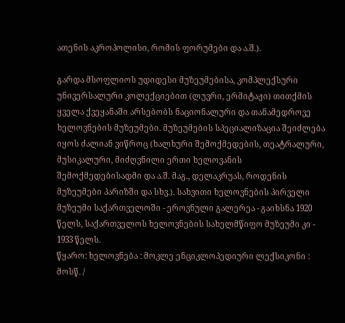ათენის აკროპოლისი, რომის ფორუმები და ა.შ.).

გარდა მსოფლიოს უდიდესი მუზეუმებისა, კომპლექსური უნივერსალური კოლექციებით (ლუვრი, ერმიტაჟი) თითქმის ყველა ქვეყანაში არსებობს ნაციონალური და თანამედროვე ხელოვნების მუზეუმები. მუზეუმების სპეციალიზაცია შეიძლება იყოს ძალიან ვიწროც (ხალხური შემოქმედების, თეატრალური, მუსიკალური, მიძღვნილი ერთი ხელოვანის შემოქმედებისადმი და ა.შ. მაგ., დელაკრუას, როდენის მუზეუმები პარიზში და სხვ.). სახვითი ხელოვნების პირველი მუზეუმი საქართველოში - ეროვნული გალერეა - გაიხსნა 1920 წელს, საქართველოს ხელოვნების სახელმწიფო მუზეუმი კი - 1933 წელს.
წყარო: ხელოვნება : მოკლე ენციკლოპედიური ლექსიკონი : მოსწ. /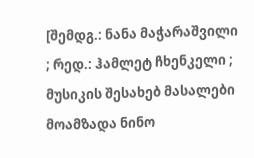[შემდგ.: ნანა მაჭარაშვილი ; რედ.: ჰამლეტ ჩხენკელი ; მუსიკის შესახებ მასალები მოამზადა ნინო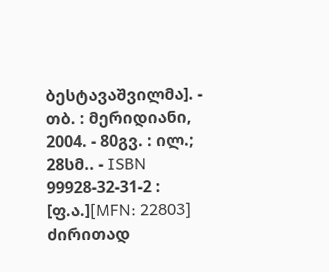ბესტავაშვილმა]. - თბ. : მერიდიანი, 2004. - 80გვ. : ილ.; 28სმ.. - ISBN 99928-32-31-2 : [ფ.ა.][MFN: 22803]
ძირითად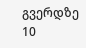გვერდზე 10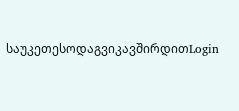საუკეთესოდაგვიკავშირდითLogin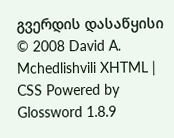გვერდის დასაწყისი
© 2008 David A. Mchedlishvili XHTML | CSS Powered by Glossword 1.8.9